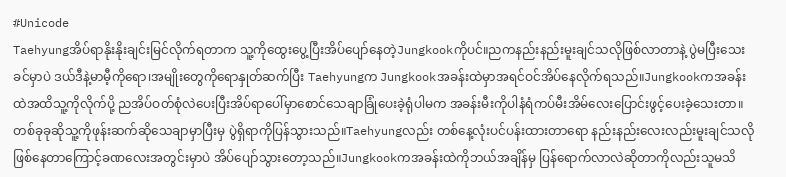#Unicode
Taehyungအိပ်ရာနိုးနိုးချင်းမြင်လိုက်ရတာက သူ့ကိုထွေးပွေ့ပြီးအိပ်ပျော်နေတဲ့Jungkookကိုပင်။ညကနည်းနည်းမူးချင်သလိုဖြစ်လာတာနဲ့ ပွဲမပြီးသေးခင်မှာပဲ ဒယ်ဒီနဲ့မာမီ့ကိုရော၊အမျိုးတွေကိုရောနှုတ်ဆက်ပြီး Taehyungက Jungkookအခန်းထဲမှာအရင်ဝင်အိပ်နေလိုက်ရသည်။Jungkookကအခန်းထဲအထိသူ့ကိုလိုက်ပို့ ညအိပ်ဝတ်စုံလဲပေးပြီးအိပ်ရာပေါ်မှာစောင်သေချာခြုံပေးခဲ့ရုံပါမက အခန်းမီးကိုပါနံရံကပ်မီးအိမ်လေးပြောင်းဖွင့်ပေးခဲ့သေးတာ။ တစ်ခုခုဆိုသူ့ကိုဖုန်းဆက်ဆိုသေချာမှာပြီးမှ ပွဲရှိရာကိုပြန်သွားသည်။Taehyungလည်း တစ်နေ့လုံးပင်ပန်းထားတာရော နည်းနည်းလေးလည်းမူးချင်သလိုဖြစ်နေတာကြောင့်ခဏလေးအတွင်းမှာပဲ အိပ်ပျော်သွားတော့သည်။Jungkookကအခန်းထဲကိုဘယ်အချိန်မှ ပြန်ရောက်လာလဲဆိုတာကိုလည်းသူမသိ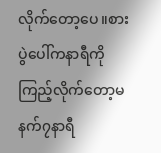လိုက်တော့ပေ။စားပွဲပေါ်ကနာရီကိုကြည့်လိုက်တော့မနက်၇နာရီ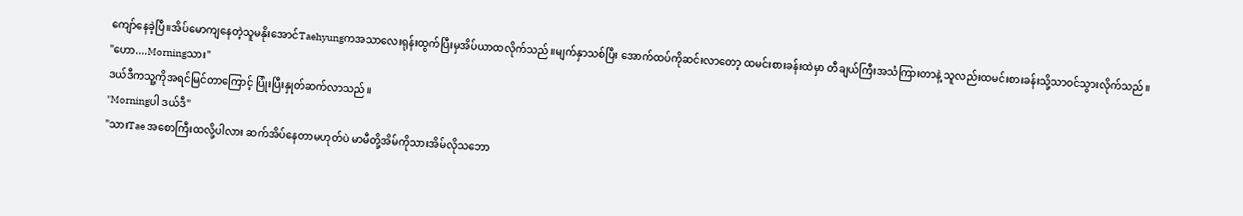ကျော်နေခဲ့ပြီ။အိပ်မောကျနေတဲ့သူမနိုးအောင်Taehyungကအသာလေးရုန်းထွက်ပြီးမှအိပ်ယာထလိုက်သည်။မျက်နှာသစ်ပြီး အောက်ထပ်ကိုဆင်းလာတော့ ထမင်းစားခန်းထဲမှာ တီချယ်ကြီးအသံကြားတာနဲ့ သူလည်းထမင်းစားခန်းသို့သာဝင်သွားလိုက်သည်။
"ဟော....Morningသား"
ဒယ်ဒီကသူ့ကိုအရင်မြင်တာကြောင့် ပြုံးပြီးနှုတ်ဆက်လာသည်။
"Morningပါ ဒယ်ဒီ"
"သားTae အစောကြီးထလို့ပါလား ဆက်အိပ်နေတာမဟုတ်ပဲ မာမီတို့အိမ်ကိုသားအိမ်လိုသဘော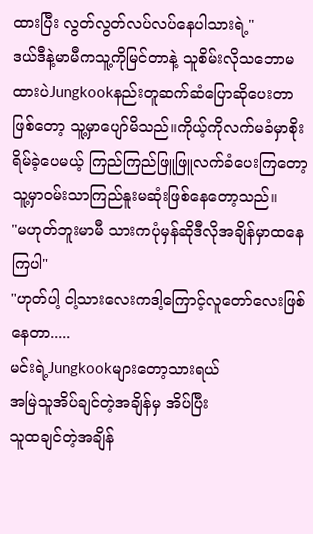ထားပြီး လွတ်လွတ်လပ်လပ်နေပါသားရဲ့"
ဒယ်ဒီနဲ့မာမီကသူ့ကိုမြင်တာနဲ့ သူစိမ်းလိုသဘောမထားပဲJungkookနည်းတူဆက်ဆံပြောဆိုပေးတာဖြစ်တော့ သူ့မှာပျော်မိသည်။ကိုယ့်ကိုလက်မခံမှာစိုးရိမ်ခဲ့ပေမယ့် ကြည်ကြည်ဖြူဖြူလက်ခံပေးကြတော့ သူ့မှာဝမ်းသာကြည်နူးမဆုံးဖြစ်နေတော့သည်။
"မဟုတ်ဘူးမာမီ သားကပုံမှန်ဆိုဒီလိုအချိန်မှာထနေကြပါ"
"ဟုတ်ပါ့ ငါ့သားလေးကဒါ့ကြောင့်လူတော်လေးဖြစ်နေတာ.....
မင်းရဲ့Jungkookများတော့သားရယ်
အမြဲသူအိပ်ချင်တဲ့အချိန်မှ အိပ်ပြီး
သူထချင်တဲ့အချိန်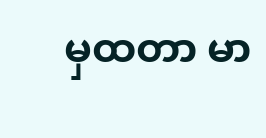မှထတာ မာ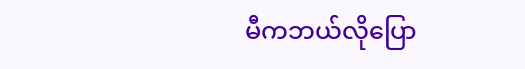မီကဘယ်လိုပြော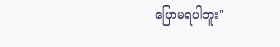ပြောမရပါဘူး"